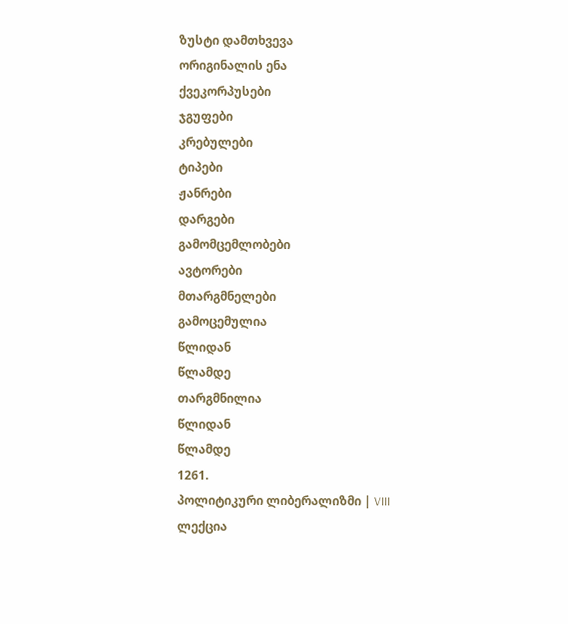ზუსტი დამთხვევა
ორიგინალის ენა
ქვეკორპუსები
ჯგუფები
კრებულები
ტიპები
ჟანრები
დარგები
გამომცემლობები
ავტორები
მთარგმნელები
გამოცემულია
წლიდან
წლამდე
თარგმნილია
წლიდან
წლამდე
1261.
პოლიტიკური ლიბერალიზმი | VIII ლექცია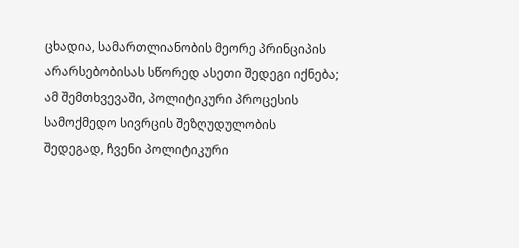ცხადია, სამართლიანობის მეორე პრინციპის არარსებობისას სწორედ ასეთი შედეგი იქნება; ამ შემთხვევაში, პოლიტიკური პროცესის სამოქმედო სივრცის შეზღუდულობის შედეგად, ჩვენი პოლიტიკური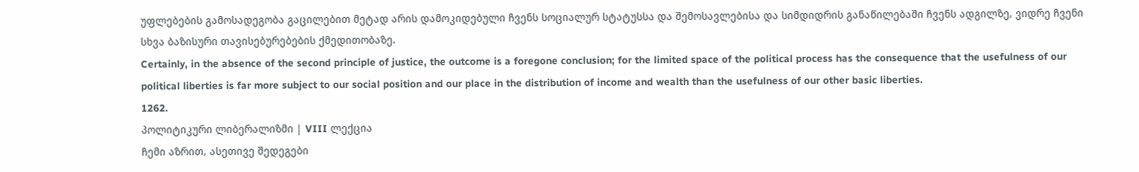უფლებების გამოსადეგობა გაცილებით მეტად არის დამოკიდებული ჩვენს სოციალურ სტატუსსა და შემოსავლებისა და სიმდიდრის განაწილებაში ჩვენს ადგილზე, ვიდრე ჩვენი სხვა ბაზისური თავისებურებების ქმედითობაზე.
Certainly, in the absence of the second principle of justice, the outcome is a foregone conclusion; for the limited space of the political process has the consequence that the usefulness of our political liberties is far more subject to our social position and our place in the distribution of income and wealth than the usefulness of our other basic liberties.
1262.
პოლიტიკური ლიბერალიზმი | VIII ლექცია
ჩემი აზრით, ასეთივე შედეგები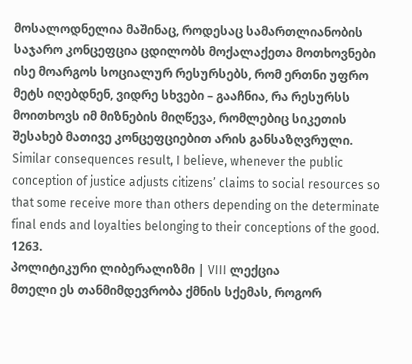მოსალოდნელია მაშინაც, როდესაც სამართლიანობის საჯარო კონცეფცია ცდილობს მოქალაქეთა მოთხოვნები ისე მოარგოს სოციალურ რესურსებს, რომ ერთნი უფრო მეტს იღებდნენ, ვიდრე სხვები – გააჩნია, რა რესურსს მოითხოვს იმ მიზნების მიღწევა, რომლებიც სიკეთის შესახებ მათივე კონცეფციებით არის განსაზღვრული.
Similar consequences result, I believe, whenever the public conception of justice adjusts citizens’ claims to social resources so that some receive more than others depending on the determinate final ends and loyalties belonging to their conceptions of the good.
1263.
პოლიტიკური ლიბერალიზმი | VIII ლექცია
მთელი ეს თანმიმდევრობა ქმნის სქემას, როგორ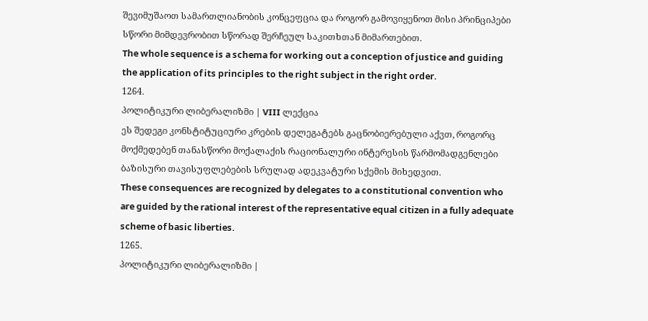შევიმუშაოთ სამართლიანობის კონცეფცია და როგორ გამოვიყენოთ მისი პრინციპები სწორი მიმდევრობით სწორად შერჩეულ საკითხთან მიმართებით.
The whole sequence is a schema for working out a conception of justice and guiding the application of its principles to the right subject in the right order.
1264.
პოლიტიკური ლიბერალიზმი | VIII ლექცია
ეს შედეგი კონსტიტუციური კრების დელეგატებს გაცნობიერებული აქვთ, როგორც მოქმედებენ თანასწორი მოქალაქის რაციონალური ინტერესის წარმომადგენლები ბაზისური თავისუფლებების სრულად ადეკვატური სქემის მიხედვით.
These consequences are recognized by delegates to a constitutional convention who are guided by the rational interest of the representative equal citizen in a fully adequate scheme of basic liberties.
1265.
პოლიტიკური ლიბერალიზმი |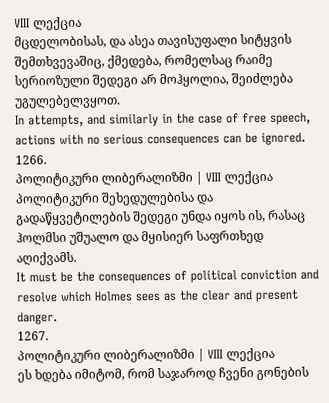VIII ლექცია
მცდელობისას, და ასეა თავისუფალი სიტყვის შემთხვევაშიც, ქმედება, რომელსაც რაიმე სერიოზული შედეგი არ მოჰყოლია, შეიძლება უგულებელვყოთ.
In attempts, and similarly in the case of free speech, actions with no serious consequences can be ignored.
1266.
პოლიტიკური ლიბერალიზმი | VIII ლექცია
პოლიტიკური შეხედულებისა და გადაწყვეტილების შედეგი უნდა იყოს ის, რასაც ჰოლმსი უშუალო და მყისიერ საფრთხედ აღიქვამს.
It must be the consequences of political conviction and resolve which Holmes sees as the clear and present danger.
1267.
პოლიტიკური ლიბერალიზმი | VIII ლექცია
ეს ხდება იმიტომ, რომ საჯაროდ ჩვენი გონების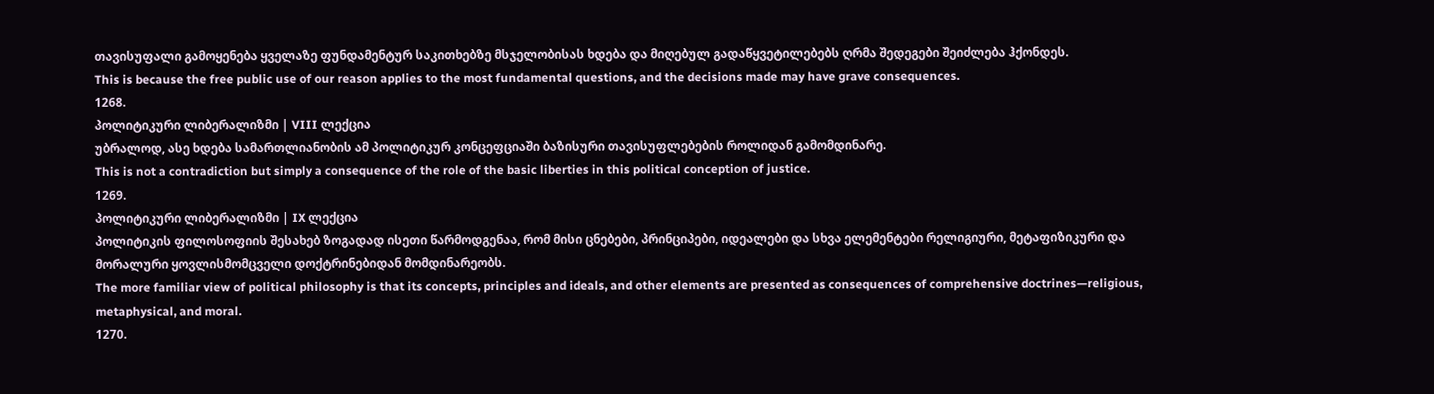თავისუფალი გამოყენება ყველაზე ფუნდამენტურ საკითხებზე მსჯელობისას ხდება და მიღებულ გადაწყვეტილებებს ღრმა შედეგები შეიძლება ჰქონდეს.
This is because the free public use of our reason applies to the most fundamental questions, and the decisions made may have grave consequences.
1268.
პოლიტიკური ლიბერალიზმი | VIII ლექცია
უბრალოდ, ასე ხდება სამართლიანობის ამ პოლიტიკურ კონცეფციაში ბაზისური თავისუფლებების როლიდან გამომდინარე.
This is not a contradiction but simply a consequence of the role of the basic liberties in this political conception of justice.
1269.
პოლიტიკური ლიბერალიზმი | IX ლექცია
პოლიტიკის ფილოსოფიის შესახებ ზოგადად ისეთი წარმოდგენაა, რომ მისი ცნებები, პრინციპები, იდეალები და სხვა ელემენტები რელიგიური, მეტაფიზიკური და მორალური ყოვლისმომცველი დოქტრინებიდან მომდინარეობს.
The more familiar view of political philosophy is that its concepts, principles and ideals, and other elements are presented as consequences of comprehensive doctrines—religious, metaphysical, and moral.
1270.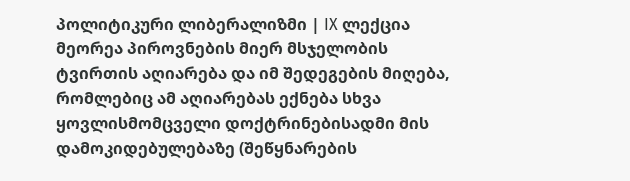პოლიტიკური ლიბერალიზმი | IX ლექცია
მეორეა პიროვნების მიერ მსჯელობის ტვირთის აღიარება და იმ შედეგების მიღება, რომლებიც ამ აღიარებას ექნება სხვა ყოვლისმომცველი დოქტრინებისადმი მის დამოკიდებულებაზე (შეწყნარების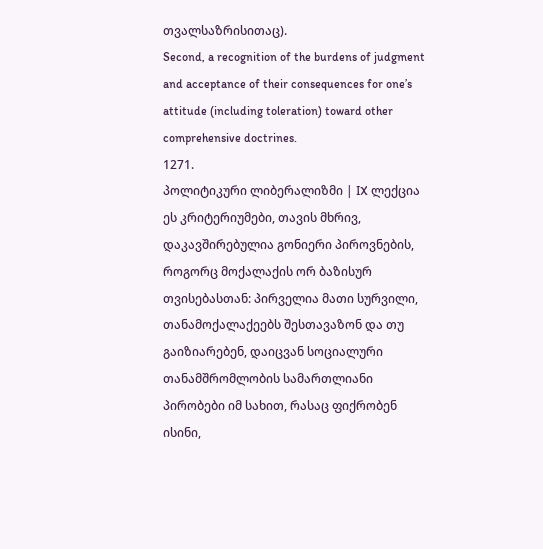თვალსაზრისითაც).
Second, a recognition of the burdens of judgment and acceptance of their consequences for one’s attitude (including toleration) toward other comprehensive doctrines.
1271.
პოლიტიკური ლიბერალიზმი | IX ლექცია
ეს კრიტერიუმები, თავის მხრივ, დაკავშირებულია გონიერი პიროვნების, როგორც მოქალაქის ორ ბაზისურ თვისებასთან: პირველია მათი სურვილი, თანამოქალაქეებს შესთავაზონ და თუ გაიზიარებენ, დაიცვან სოციალური თანამშრომლობის სამართლიანი პირობები იმ სახით, რასაც ფიქრობენ ისინი,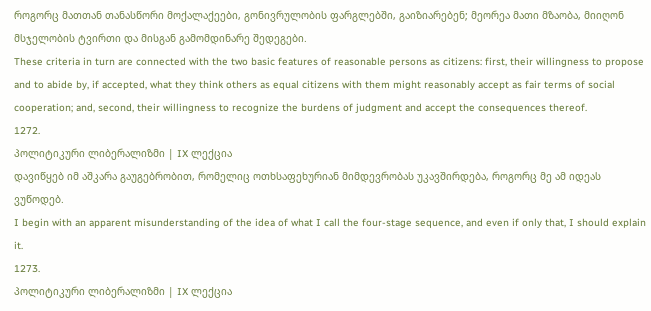როგორც მათთან თანასწორი მოქალაქეები, გონივრულობის ფარგლებში, გაიზიარებენ; მეორეა მათი მზაობა, მიიღონ მსჯელობის ტვირთი და მისგან გამომდინარე შედეგები.
These criteria in turn are connected with the two basic features of reasonable persons as citizens: first, their willingness to propose and to abide by, if accepted, what they think others as equal citizens with them might reasonably accept as fair terms of social cooperation; and, second, their willingness to recognize the burdens of judgment and accept the consequences thereof.
1272.
პოლიტიკური ლიბერალიზმი | IX ლექცია
დავიწყებ იმ აშკარა გაუგებრობით, რომელიც ოთხსაფეხურიან მიმდევრობას უკავშირდება, როგორც მე ამ იდეას ვუწოდებ.
I begin with an apparent misunderstanding of the idea of what I call the four-stage sequence, and even if only that, I should explain it.
1273.
პოლიტიკური ლიბერალიზმი | IX ლექცია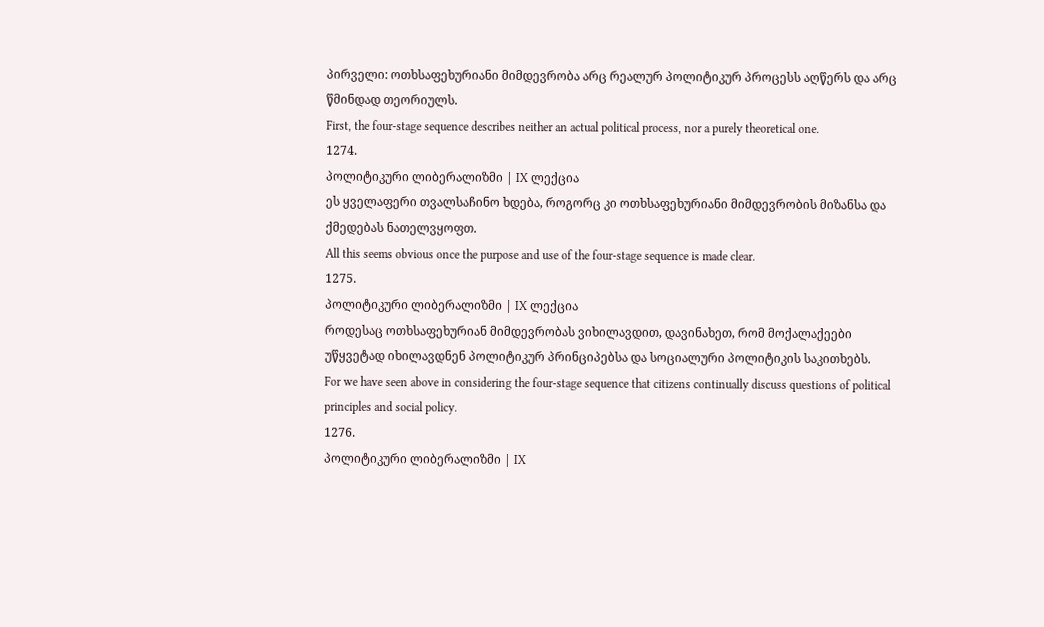პირველი: ოთხსაფეხურიანი მიმდევრობა არც რეალურ პოლიტიკურ პროცესს აღწერს და არც წმინდად თეორიულს.
First, the four-stage sequence describes neither an actual political process, nor a purely theoretical one.
1274.
პოლიტიკური ლიბერალიზმი | IX ლექცია
ეს ყველაფერი თვალსაჩინო ხდება, როგორც კი ოთხსაფეხურიანი მიმდევრობის მიზანსა და ქმედებას ნათელვყოფთ.
All this seems obvious once the purpose and use of the four-stage sequence is made clear.
1275.
პოლიტიკური ლიბერალიზმი | IX ლექცია
როდესაც ოთხსაფეხურიან მიმდევრობას ვიხილავდით, დავინახეთ, რომ მოქალაქეები უწყვეტად იხილავდნენ პოლიტიკურ პრინციპებსა და სოციალური პოლიტიკის საკითხებს.
For we have seen above in considering the four-stage sequence that citizens continually discuss questions of political principles and social policy.
1276.
პოლიტიკური ლიბერალიზმი | IX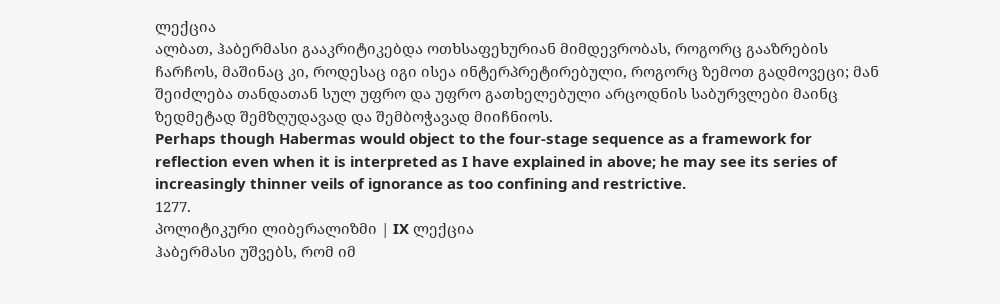ლექცია
ალბათ, ჰაბერმასი გააკრიტიკებდა ოთხსაფეხურიან მიმდევრობას, როგორც გააზრების ჩარჩოს, მაშინაც კი, როდესაც იგი ისეა ინტერპრეტირებული, როგორც ზემოთ გადმოვეცი; მან შეიძლება თანდათან სულ უფრო და უფრო გათხელებული არცოდნის საბურვლები მაინც ზედმეტად შემზღუდავად და შემბოჭავად მიიჩნიოს.
Perhaps though Habermas would object to the four-stage sequence as a framework for reflection even when it is interpreted as I have explained in above; he may see its series of increasingly thinner veils of ignorance as too confining and restrictive.
1277.
პოლიტიკური ლიბერალიზმი | IX ლექცია
ჰაბერმასი უშვებს, რომ იმ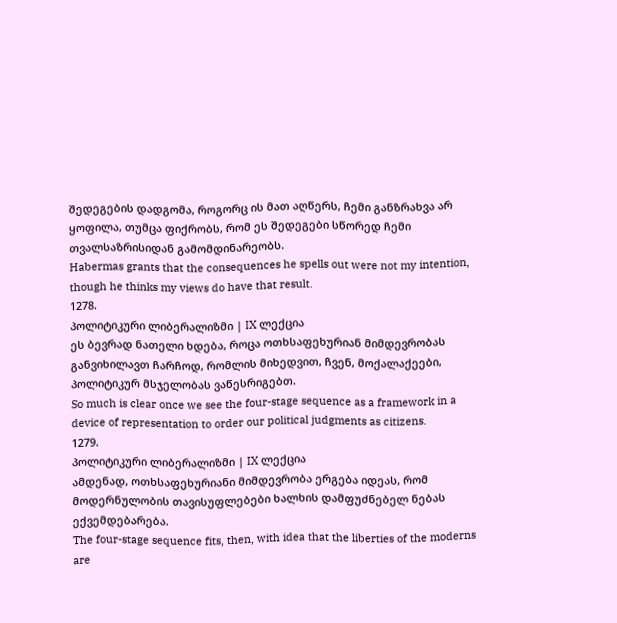შედეგების დადგომა, როგორც ის მათ აღწერს, ჩემი განზრახვა არ ყოფილა, თუმცა ფიქრობს, რომ ეს შედეგები სწორედ ჩემი თვალსაზრისიდან გამომდინარეობს.
Habermas grants that the consequences he spells out were not my intention, though he thinks my views do have that result.
1278.
პოლიტიკური ლიბერალიზმი | IX ლექცია
ეს ბევრად ნათელი ხდება, როცა ოთხსაფეხურიან მიმდევრობას განვიხილავთ ჩარჩოდ, რომლის მიხედვით, ჩვენ, მოქალაქეები, პოლიტიკურ მსჯელობას ვაწესრიგებთ.
So much is clear once we see the four-stage sequence as a framework in a device of representation to order our political judgments as citizens.
1279.
პოლიტიკური ლიბერალიზმი | IX ლექცია
ამდენად, ოთხსაფეხურიანი მიმდევრობა ერგება იდეას, რომ მოდერნულობის თავისუფლებები ხალხის დამფუძნებელ ნებას ექვემდებარება.
The four-stage sequence fits, then, with idea that the liberties of the moderns are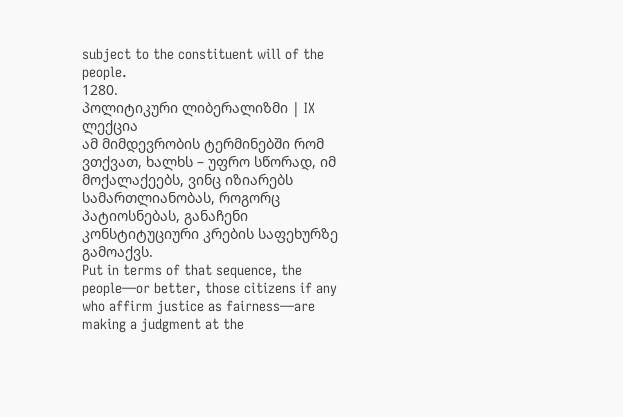subject to the constituent will of the people.
1280.
პოლიტიკური ლიბერალიზმი | IX ლექცია
ამ მიმდევრობის ტერმინებში რომ ვთქვათ, ხალხს – უფრო სწორად, იმ მოქალაქეებს, ვინც იზიარებს სამართლიანობას, როგორც პატიოსნებას, განაჩენი კონსტიტუციური კრების საფეხურზე გამოაქვს.
Put in terms of that sequence, the people—or better, those citizens if any who affirm justice as fairness—are making a judgment at the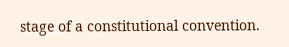stage of a constitutional convention.